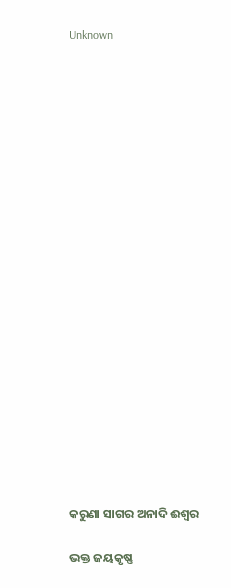Unknown





















କରୁଣା ସାଗର ଅନାଦି ଈଶ୍ୱର

ଭକ୍ତ ଜୟକୃଷ୍ଣ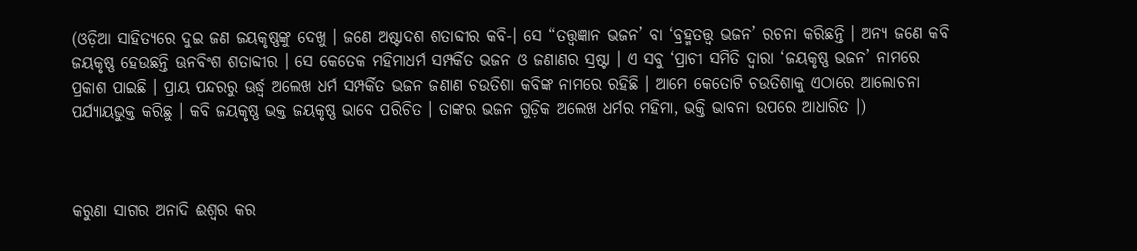(ଓଡ଼ିଆ ସାହିତ୍ୟରେ ଦୁଇ ଜଣ ଜୟକୃଷ୍ଣଙ୍କୁ ଦେଖୁ । ଜଣେ ଅଷ୍ଟାଦଶ ଶତାବ୍ଦୀର କବି-। ସେ “ତତ୍ତ୍ୱଜ୍ଞାନ ଭଜନ’ ବା ‘ବ୍ରହ୍ମତତ୍ତ୍ୱ ଭଜନ’ ରଚନା କରିଛନ୍ତି । ଅନ୍ୟ ଜଣେ କବି ଜୟକୃଷ୍ଣ ହେଉଛନ୍ତି ଊନବିଂଶ ଶତାବ୍ଦୀର । ସେ କେତେକ ମହିମାଧର୍ମ ସମ୍ପର୍କିତ ଭଜନ ଓ ଜଣାଣର ସ୍ରଷ୍ଟା । ଏ ସବୁ ‘ପ୍ରାଚୀ ସମିତି ଦ୍ୱାରା ‘ଜୟକୃଷ୍ଣ ଭଜନ’ ନାମରେ ପ୍ରକାଶ ପାଇଛି । ପ୍ରାୟ ପନ୍ଦରରୁ ଊର୍ଦ୍ଧ୍ୱ ଅଲେଖ ଧର୍ମ ସମ୍ପର୍କିତ ଭଜନ ଜଣାଣ ଚଉତିଶା କବିଙ୍କ ନାମରେ ରହିଛି । ଆମେ କେତୋଟି ଚଉତିଶାକୁ ଏଠାରେ ଆଲୋଚନା ପର୍ଯ୍ୟାୟଭୁକ୍ତ କରିଛୁ । କବି ଜୟକୃଷ୍ଣ ଭକ୍ତ ଜୟକୃଷ୍ଣ ଭାବେ ପରିଚିତ । ତାଙ୍କର ଭଜନ ଗୁଡ଼ିକ ଅଲେଖ ଧର୍ମର ମହିମା, ଭକ୍ତି ଭାବନା ଉପରେ ଆଧାରିତ ।)



କରୁଣା ସାଗର ଅନାଦି ଈଶ୍ୱର କର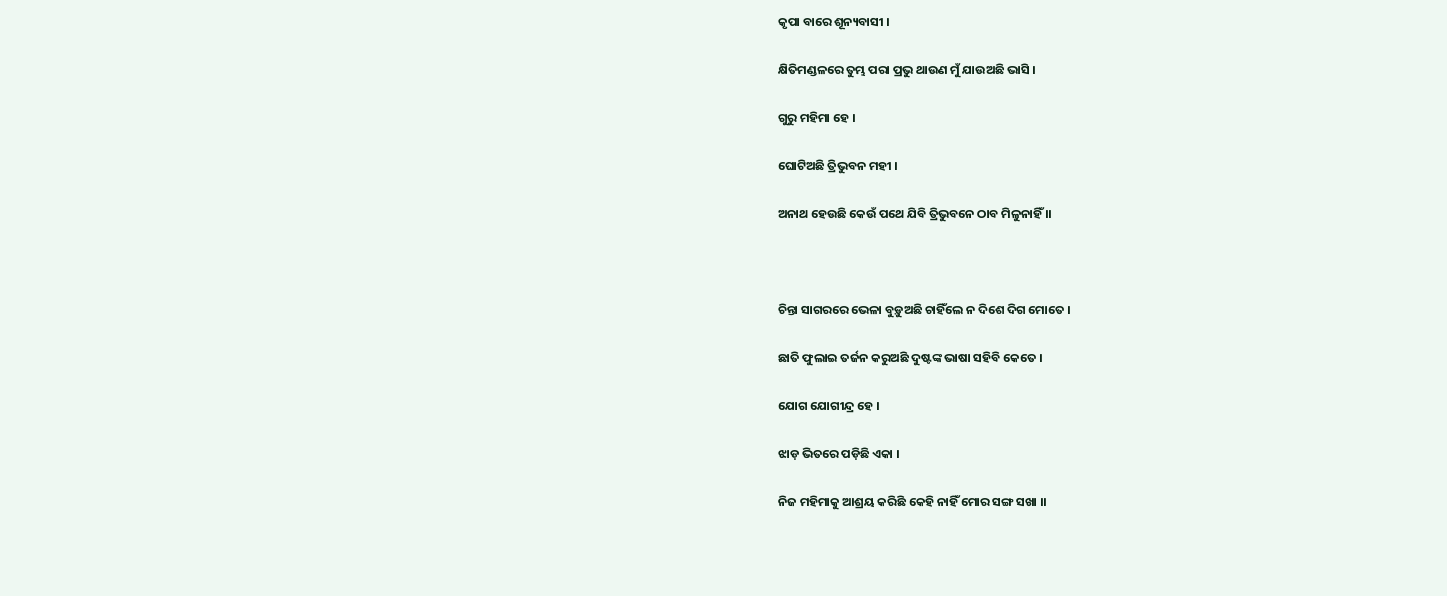କୃପା ବାରେ ଶୂନ୍ୟବାସୀ ।

କ୍ଷିତିମଣ୍ଡଳରେ ତୁମ୍ଭ ପରା ପ୍ରଭୁ ଥାଉଣ ମୁଁ ଯାଉଅଛି ଭାସି ।

ଗୁରୁ ମହିମା ହେ ।

ଘୋଟିଅଛି ତ୍ରିଭୁବନ ମହୀ ।

ଅନାଥ ହେଉଛି କେଉଁ ପଥେ ଯିବି ତ୍ରିଭୁବନେ ଠାବ ମିଳୁନାହିଁ ।।



ଚିନ୍ତା ସାଗରରେ ଭେଳା ବୁଡ଼ୁଅଛି ଚାହିଁଲେ ନ ଦିଶେ ଦିଗ ମୋତେ ।

ଛାତି ଫୁଲାଇ ତର୍ଜନ କରୁଅଛି ଦୁଷ୍ଟଙ୍କ ଭାଷା ସହିବି କେତେ ।

ଯୋଗ ଯୋଗୀନ୍ଦ୍ର ହେ ।

ଝାଡ଼ ଭିତରେ ପଡ଼ିଛି ଏକା ।

ନିଜ ମହିମାକୁ ଆଶ୍ରୟ କରିଛି କେହି ନାହିଁ ମୋର ସଙ୍ଗ ସଖା ।।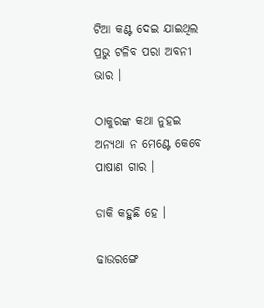ଟିଆ କଣ୍ଟ ଦେଇ ଯାଇଥିଲ ପ୍ରଭୁ ଟଳିବ ପରା ଅବନୀ ଭାର ।

ଠାକୁରଙ୍କ କଥା ନୁହଇ ଅନ୍ୟଥା ନ ମେଣ୍ଟେ କେବେ ପାଷାଣ ଗାର ।

ଡାକି କହୁଛି ହେ ।

ଢାଉରଙ୍ଗେ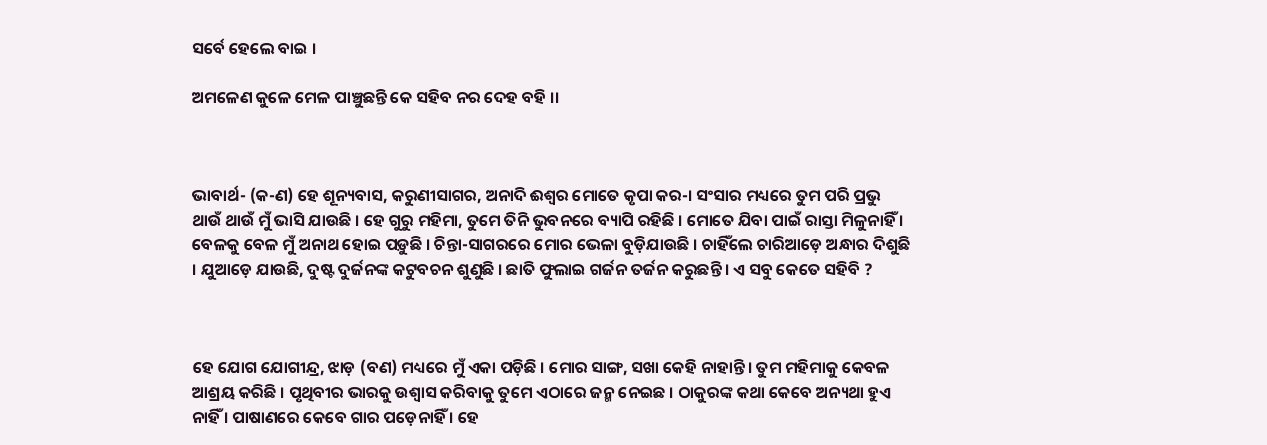ସର୍ବେ ହେଲେ ବାଇ ।

ଅମଳେଣ କୁଳେ ମେଳ ପାଞ୍ଚୁଛନ୍ତି କେ ସହିବ ନର ଦେହ ବହି ।।



ଭାବାର୍ଥ- (କ-ଣ) ହେ ଶୂନ୍ୟବାସ, କରୁଣୀସାଗର, ଅନାଦି ଈଶ୍ଵର ମୋତେ କୃପା କର-। ସଂସାର ମଧ୍ୟରେ ତୁମ ପରି ପ୍ରଭୁ ଥାଉଁ ଥାଉଁ ମୁଁ ଭାସି ଯାଉଛି । ହେ ଗୁରୁ ମହିମା, ତୁମେ ତିନି ଭୁବନରେ ବ୍ୟାପି ରହିଛି । ମୋତେ ଯିବା ପାଇଁ ରାସ୍ତା ମିଳୁନାହିଁ । ବେଳକୁ ବେଳ ମୁଁ ଅନାଥ ହୋଇ ପଡ଼ୁଛି । ଚିନ୍ତା-ସାଗରରେ ମୋର ଭେଳା ବୁଡ଼ିଯାଉଛି । ଚାହିଁଲେ ଚାରିଆଡ଼େ ଅନ୍ଧାର ଦିଶୁଛି । ଯୁଆଡ଼େ ଯାଉଛି, ଦୁଷ୍ଟ ଦୁର୍ଜନଙ୍କ କଟୁବଚନ ଶୁଣୁଛି । ଛାତି ଫୁଲାଇ ଗର୍ଜନ ତର୍ଜନ କରୁଛନ୍ତି । ଏ ସବୁ କେତେ ସହିବି ?



ହେ ଯୋଗ ଯୋଗୀନ୍ଦ୍ର, ଝାଡ଼ (ବଣ) ମଧ୍ୟରେ ମୁଁ ଏକା ପଡ଼ିଛି । ମୋର ସାଙ୍ଗ, ସଖା କେହି ନାହାନ୍ତି । ତୁମ ମହିମାକୁ କେବଳ ଆଶ୍ରୟ କରିଛି । ପୃଥିବୀର ଭାରକୁ ଉଶ୍ୱାସ କରିବାକୁ ତୁମେ ଏଠାରେ ଜନ୍ମ ନେଇଛ । ଠାକୁରଙ୍କ କଥା କେବେ ଅନ୍ୟଥା ହୁଏ ନାହିଁ । ପାଷାଣରେ କେବେ ଗାର ପଡ଼େନାହିଁ । ହେ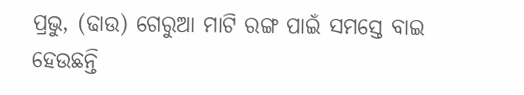ପ୍ରଭୁ, (ଢାଉ) ଗେରୁଆ ମାଟି ରଙ୍ଗ ପାଇଁ ସମସ୍ତେ ବାଇ ହେଉଛନ୍ତି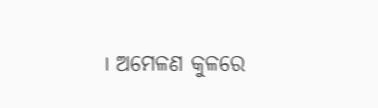। ଅମେଳଣ କୁଳରେ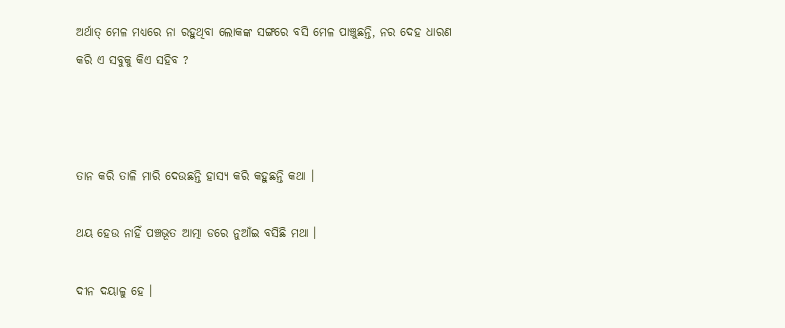ଅର୍ଥାତ୍ ମେଳ ମଧ୍ୟରେ ନା ରହୁଥିବା ଲୋକଙ୍କ ସଙ୍ଗରେ ବସି ମେଳ ପାଞ୍ଚୁଛନ୍ତି, ନର ଦେହ ଧାରଣ କରି ଏ ସବୁକୁ କିଏ ସହିବ ?



ତାନ କରି ତାଳି ମାରି ଦେଉଛନ୍ତି ହାସ୍ୟ କରି କହୁଛନ୍ତି କଥା ।

ଥୟ ହେଉ ନାହିଁ ପଞ୍ଚଭୂତ ଆତ୍ମା ଡରେ ନୁଆଁଇ ବସିଛି ମଥା ।

ଦୀନ ଦୟାଳୁ ହେ ।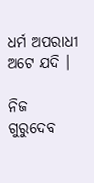ଧର୍ମ ଅପରାଧୀ ଅଟେ ଯଦି ।

ନିଜ ଗୁରୁଦେବ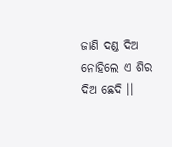ଜାଣି ଦଣ୍ଡ ଦିଅ ନୋହିଲେ ଏ ଶିର ଦିଅ ଛେଦି ।।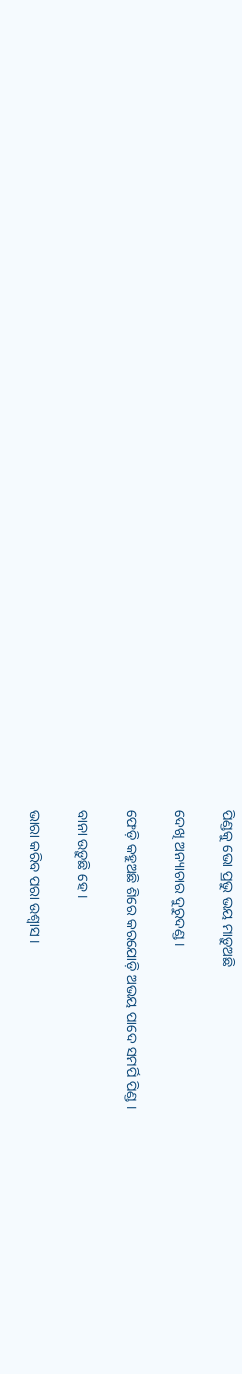ପିଣ୍ଡକୁ ଭୋ ପ୍ରଭୁ ଭୟ ମାଡ଼ୁଅଛି

ଦେଖି ଅନ୍ୟାଚାର ଦୁରୁଦଣ୍ଡ ।

ଫେଡ଼ି କହୁଅଛି ଶିରେ କରଯୋଡ଼ି ଅଭୟ ପାଦେ ସମର୍ପି ପିଣ୍ଡ ।

ବାନା ଉଡ଼ୁଛି ହେ ।

ଭାରା କରିବ ପରା ଉଶ୍ୱାସ ।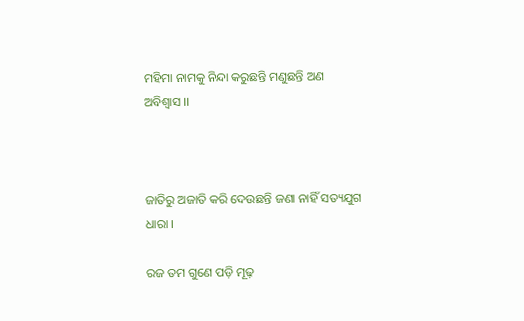ମହିମା ନାମକୁ ନିନ୍ଦା କରୁଛନ୍ତି ମଣୁଛନ୍ତି ଅଣ ଅବିଶ୍ୱାସ ।।



ଜାତିରୁ ଅଜାତି କରି ଦେଉଛନ୍ତି ଜଣା ନାହିଁ ସତ୍ୟଯୁଗ ଧାରା ।

ରଜ ତମ ଗୁଣେ ପଡ଼ି ମୂଢ଼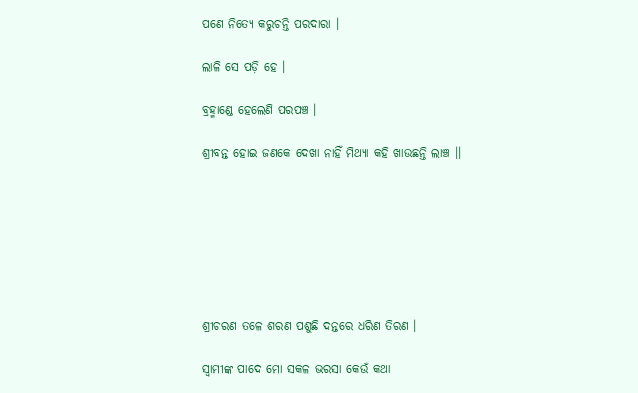ପଣେ ନିତ୍ୟେ କରୁଚନ୍ତି ପରଦାରା ।

ଲାଳି ସେ ପଡ଼ି ହେ ।

ବ୍ରହ୍ମାଣ୍ଡେ ହେଲେଣି ପରପଞ୍ଚ ।

ଶ୍ରୀବନ୍ତ ହୋଇ ଜଣକେ ଦେଖା ନାହିଁ ମିଥ୍ୟା କହି ଖାଉଛନ୍ତି ଲାଞ୍ଚ ।।







ଶ୍ରୀଚରଣ ତଳେ ଶରଣ ପଶୁଛି ଦନ୍ତରେ ଧରିଣ ତିରଣ ।

ସ୍ୱାମୀଙ୍କ ପାଦେ ମୋ ସକଳ ଭରସା କେଉଁ କଥା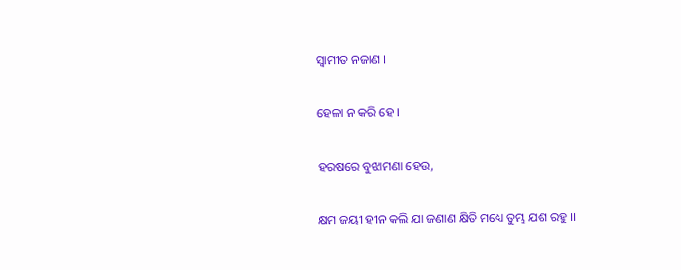ସ୍ୱାମୀତ ନଜାଣ ।

ହେଳା ନ କରି ହେ ।

ହରଷରେ ବୁଝାମଣା ହେଉ,

କ୍ଷମ ଜୟୀ ହୀନ କଲି ଯା ଜଣାଣ କ୍ଷିତି ମଧ୍ୟେ ତୁମ୍ଭ ଯଶ ରହୁ ।।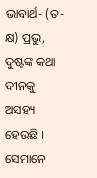ଭାବାର୍ଥ- (ତ-କ୍ଷ) ପ୍ରଭୁ, ଦୁଷ୍ଟଙ୍କ କଥା ଦୀନକୁ ଅସହ୍ୟ ହେଉଛି । ସେମାନେ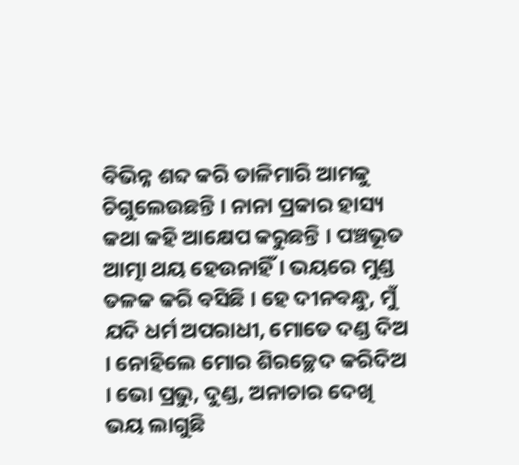ବିଭିନ୍ନ ଶବ୍ଦ କରି ତାଳିମାରି ଆମକୁ ଚିଗୁଲେଉଛନ୍ତି । ନାନା ପ୍ରକାର ହାସ୍ୟ କଥା କହି ଆକ୍ଷେପ କରୁଛନ୍ତି । ପଞ୍ଚଭୂତ ଆତ୍ମା ଥୟ ହେଉନାହିଁ । ଭୟରେ ମୁଣ୍ଡ ତଳକ କରି ବସିଛି । ହେ ଦୀନବନ୍ଧୁ, ମୁଁ ଯଦି ଧର୍ମ ଅପରାଧୀ, ମୋତେ ଦଣ୍ଡ ଦିଅ । ନୋହିଲେ ମୋର ଶିରଚ୍ଛେଦ କରିଦିଅ । ଭୋ ପ୍ରଭୁ, ଦୁଣ୍ଡ, ଅନାଚାର ଦେଖି ଭୟ ଲାଗୁଛି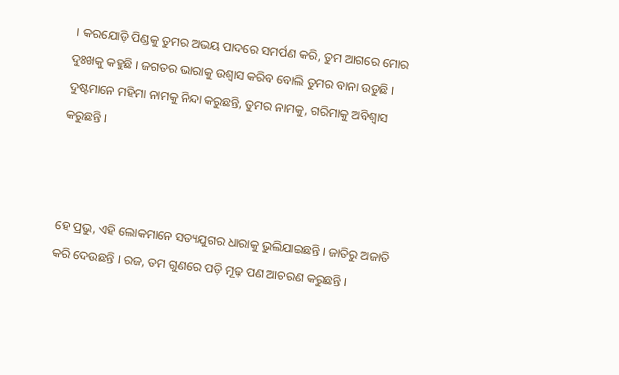। କରଯୋଡ଼ି ପିଣ୍ଡକୁ ତୁମର ଅଭୟ ପାଦରେ ସମର୍ପଣ କରି, ତୁମ ଆଗରେ ମୋର ଦୁଃଖକୁ କହୁଛି । ଜଗତର ଭାରାକୁ ଉଶ୍ୱାସ କରିବ ବୋଲି ତୁମର ବାନା ଉଡୁଛି । ଦୁଷ୍ଟମାନେ ମହିମା ନାମକୁ ନିନ୍ଦା କରୁଛନ୍ତି, ତୁମର ନାମକୁ, ଗରିମାକୁ ଅବିଶ୍ୱାସ କରୁଛନ୍ତି ।



ହେ ପ୍ରଭୁ, ଏହି ଲୋକମାନେ ସତ୍ୟଯୁଗର ଧାରାକୁ ଭୁଲିଯାଇଛନ୍ତି । ଜାତିରୁ ଅଜାତି କରି ଦେଉଛନ୍ତି । ରଜ, ତମ ଗୁଣରେ ପଡ଼ି ମୂଢ଼ ପଣ ଆଚରଣ କରୁଛନ୍ତି ।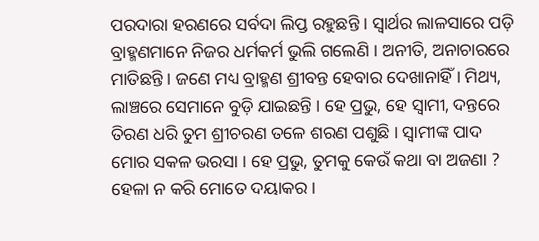ପରଦାରା ହରଣରେ ସର୍ବଦା ଲିପ୍ତ ରହୁଛନ୍ତି । ସ୍ଵାର୍ଥର ଲାଳସାରେ ପଡ଼ି ବ୍ରାହ୍ମଣମାନେ ନିଜର ଧର୍ମକର୍ମ ଭୁଲି ଗଲେଣି । ଅନୀତି, ଅନାଚାରରେ ମାତିଛନ୍ତି । ଜଣେ ମଧ୍ୟ ବ୍ରାହ୍ମଣ ଶ୍ରୀବନ୍ତ ହେବାର ଦେଖାନାହିଁ । ମିଥ୍ୟ, ଲାଞ୍ଚରେ ସେମାନେ ବୁଡ଼ି ଯାଇଛନ୍ତି । ହେ ପ୍ରଭୁ, ହେ ସ୍ୱାମୀ, ଦନ୍ତରେ ତିରଣ ଧରି ତୁମ ଶ୍ରୀଚରଣ ତଳେ ଶରଣ ପଶୁଛି । ସ୍ୱାମୀଙ୍କ ପାଦ ମୋର ସକଳ ଭରସା । ହେ ପ୍ରଭୁ, ତୁମକୁ କେଉଁ କଥା ବା ଅଜଣା ? ହେଳା ନ କରି ମୋତେ ଦୟାକର ।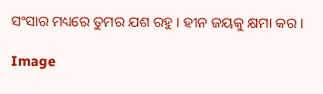ସଂସାର ମଧ୍ୟରେ ତୁମର ଯଶ ରହୁ । ହୀନ ଜୟକୁ କ୍ଷମା କର ।

Image